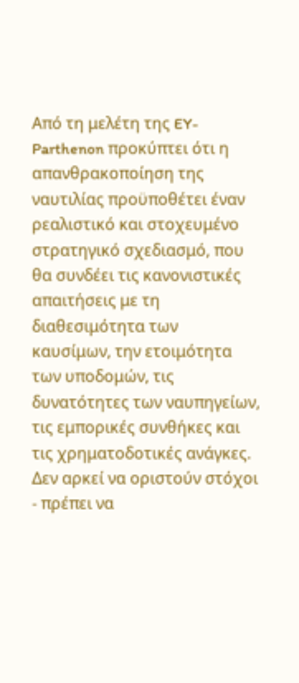Από τη μελέτη της EY-Parthenon προκύπτει ότι η απανθρακοποίηση της ναυτιλίας προϋποθέτει έναν ρεαλιστικό και στοχευμένο στρατηγικό σχεδιασμό, που θα συνδέει τις κανονιστικές απαιτήσεις με τη διαθεσιμότητα των καυσίμων, την ετοιμότητα των υποδομών, τις δυνατότητες των ναυπηγείων, τις εμπορικές συνθήκες και τις χρηματοδοτικές ανάγκες. Δεν αρκεί να οριστούν στόχοι - πρέπει να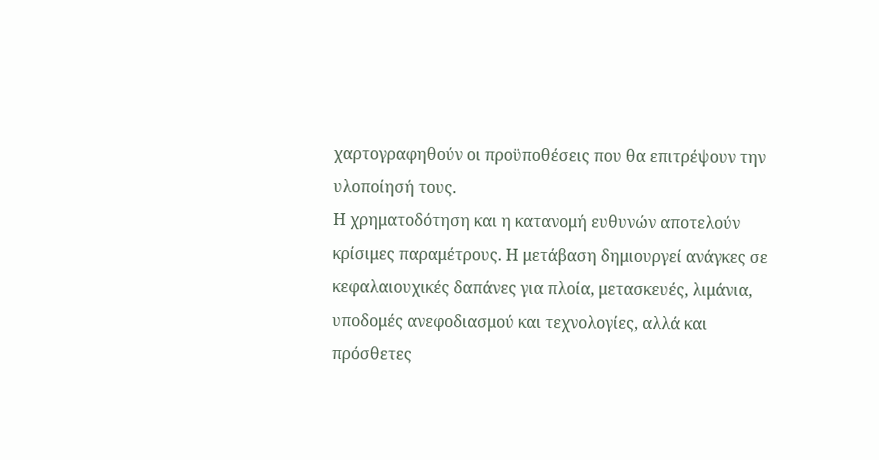χαρτογραφηθούν οι προϋποθέσεις που θα επιτρέψουν την υλοποίησή τους.
Η χρηματοδότηση και η κατανομή ευθυνών αποτελούν κρίσιμες παραμέτρους. Η μετάβαση δημιουργεί ανάγκες σε κεφαλαιουχικές δαπάνες για πλοία, μετασκευές, λιμάνια, υποδομές ανεφοδιασμού και τεχνολογίες, αλλά και πρόσθετες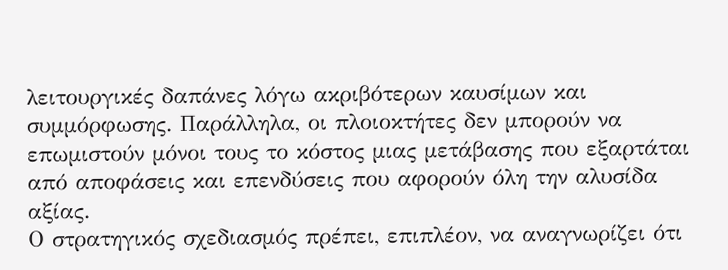λειτουργικές δαπάνες λόγω ακριβότερων καυσίμων και συμμόρφωσης. Παράλληλα, οι πλοιοκτήτες δεν μπορούν να επωμιστούν μόνοι τους το κόστος μιας μετάβασης που εξαρτάται από αποφάσεις και επενδύσεις που αφορούν όλη την αλυσίδα αξίας.
Ο στρατηγικός σχεδιασμός πρέπει, επιπλέον, να αναγνωρίζει ότι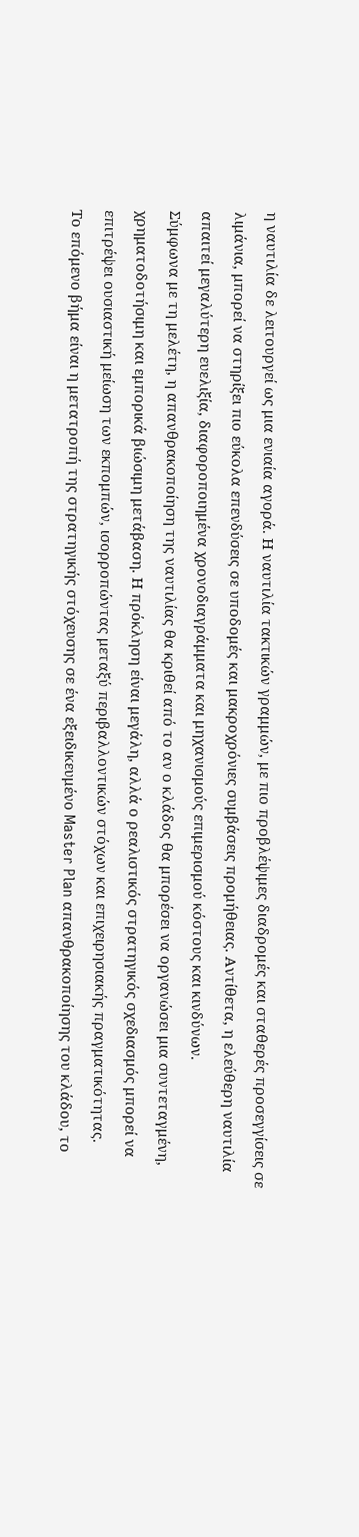η ναυτιλία δε λειτουργεί ως μια ενιαία αγορά. Η ναυτιλία τακτικών γραμμών, με πιο προβλέψιμες διαδρομές και σταθερές προσεγγίσεις σε λιμάνια, μπορεί να στηρίξει πιο εύκολα επενδύσεις σε υποδομές και μακροχρόνιες συμβάσεις προμήθειας. Αντίθετα, η ελεύθερη ναυτιλία απαιτεί μεγαλύτερη ευελιξία, διαφοροποιημένα χρονοδιαγράμματα και μηχανισμούς επιμερισμού κόστους και κινδύνων.
Σύμφωνα με τη μελέτη, η απανθρακοποίηση της ναυτιλίας θα κριθεί από το αν ο κλάδος θα μπορέσει να οργανώσει μια συντεταγμένη, χρηματοδοτήσιμη και εμπορικά βιώσιμη μετάβαση. Η πρόκληση είναι μεγάλη, αλλά ο ρεαλιστικός στρατηγικός σχεδιασμός μπορεί να επιτρέψει ουσιαστική μείωση των εκπομπών, ισορροπώντας μεταξύ περιβαλλοντικών στόχων και επιχειρησιακής πραγματικότητας.
Το επόμενο βήμα είναι η μετατροπή της στρατηγικής στόχευσης σε ένα εξειδικευμένο Master Plan απανθρακοποίησης του κλάδου, το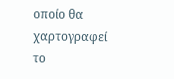οποίο θα χαρτογραφεί το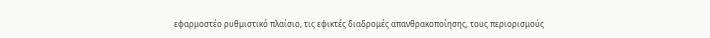εφαρμοστέο ρυθμιστικό πλαίσιο, τις εφικτές διαδρομές απανθρακοποίησης, τους περιορισμούς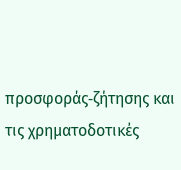προσφοράς‑ζήτησης και τις χρηματοδοτικές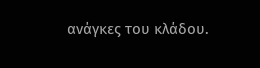ανάγκες του κλάδου.